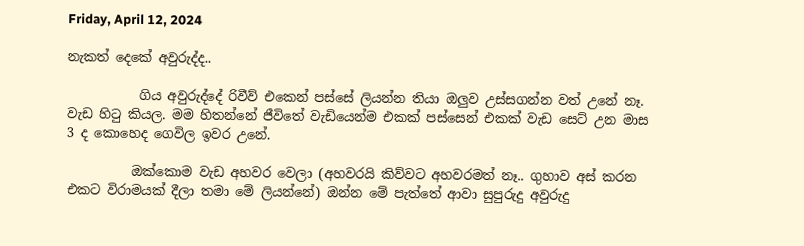Friday, April 12, 2024

නැකත් දෙකේ අවුරුද්ද..

           ගිය අවුරුද්දේ රිවීව් එකෙන් පස්සේ ලියන්න තියා ඔලුව උස්සගන්න වත් උනේ නෑ. වැඩ හිටු කියල. මම හිතන්නේ ජීවිතේ වැඩියෙන්ම එකක් පස්සෙන් එකක් වැඩ සෙට් උන මාස 3 ද කොහෙද ගෙවිල ඉවර උනේ.

          ඔක්කොම වැඩ අහවර වෙලා (අහවරයි කිව්වට අහවරමත් නෑ.. ගුහාව අස් කරන එකට විරාමයක් දීලා තමා මේ ලියන්නේ) ඔන්න මේ පැත්තේ ආවා සුපුරුදු අවුරුදු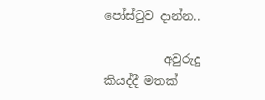පෝස්ටුව දාන්න..

          අවුරුදු කියද්දී මතක්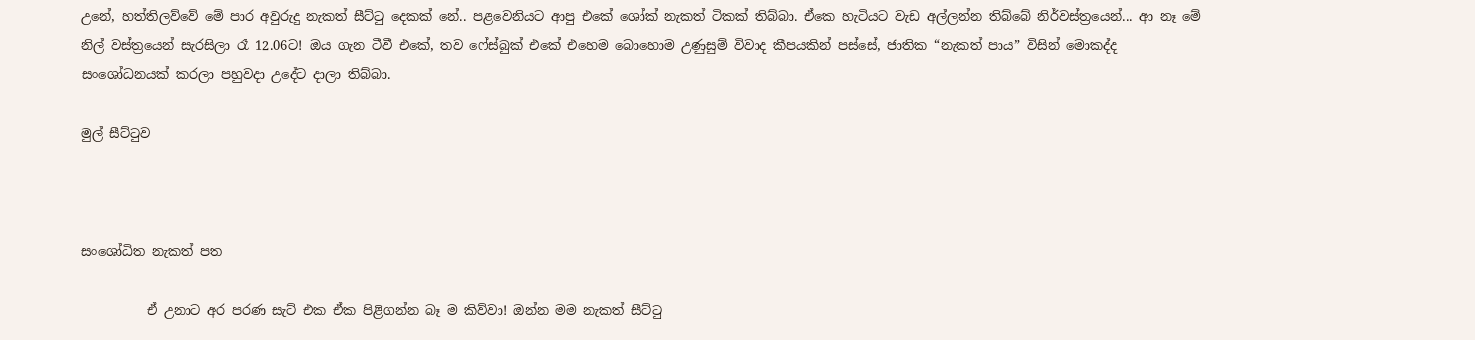උනේ, හත්තිලව්වේ මේ පාර අවුරුදු නැකත් සීට්ටු දෙකක් නේ.. පළවෙනියට ආපු එකේ ශෝක් නැකත් ටිකක් තිබ්බා. ඒකෙ හැටියට වැඩ අල්ලන්න තිබ්බේ නිර්වස්ත්‍රයෙන්... ආ නෑ මේ නිල් වස්ත්‍රයෙන් සැරසිලා රෑ 12.06ට! ඔය ගැන ටීවී එකේ, තව ෆේස්බුක් එකේ එහෙම බොහොම උණුසුම් විවාද කීපයකින් පස්සේ, ජාතික “නැකත් පාය” විසින් මොකද්ද සංශෝධනයක් කරලා පහුවදා උදේට දාලා තිබ්බා.

මුල් සීට්ටුව



සංශෝධිත නැකත් පත

          ඒ උනාට අර පරණ සැට් එක ඒක පිළිගන්න බෑ ම කිව්වා! ඔන්න මම නැකත් සීට්ටු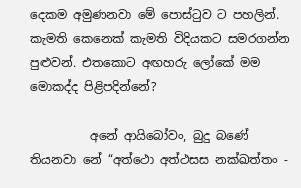දෙකම අමුණනවා මේ පොස්ටුව ට පහලින්. කැමති කෙනෙක් කැමති විදියකට සමරගන්න පුළුවන්. එතකොට අඟහරු ලෝකේ මම මොකද්ද පිළිපදින්නේ?

          අනේ ආයිබෝවං, බුදු බණේ තියනවා නේ “අත්ථො අත්ථසස නක්ඛත්තං -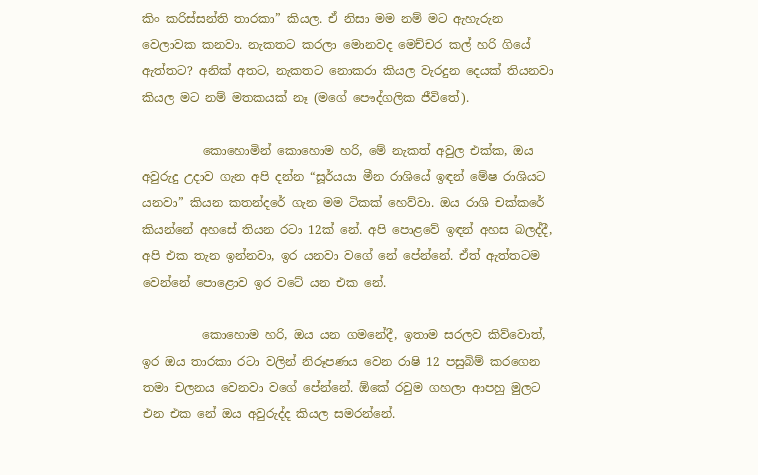කිං කරිස්සන්ති තාරකා” කියල. ඒ නිසා මම නම් මට ඇහැරුන වෙලාවක කනවා. නැකතට කරලා මොනවද මෙච්චර කල් හරි ගියේ ඇත්තට? අනික් අතට, නැකතට නොකරා කියල වැරදුන දෙයක් තියනවා කියල මට නම් මතකයක් නෑ (මගේ පෞද්ගලික ජීවිතේ).

          කොහොමින් කොහොම හරි, මේ නැකත් අවුල එක්ක, ඔය අවුරුදු උදාව ගැන අපි දන්න “සූර්යයා මීන රාශියේ ඉඳන් මේෂ රාශියට යනවා” කියන කතන්දරේ ගැන මම ටිකක් හෙව්වා. ඔය රාශි චක්කරේ කියන්නේ අහසේ තියන රටා 12ක් නේ. අපි පොළවේ ඉඳන් අහස බලද්දී, අපි එක තැන ඉන්නවා, ඉර යනවා වගේ නේ පේන්නේ. ඒත් ඇත්තටම වෙන්නේ පොළොව ඉර වටේ යන එක නේ.

          කොහොම හරි, ඔය යන ගමනේදී, ඉතාම සරලව කිව්වොත්, ඉර ඔය තාරකා රටා වලින් නිරූපණය වෙන රාෂි 12 පසුබිම් කරගෙන තමා චලනය වෙනවා වගේ පේන්නේ. ඕකේ රවුම ගහලා ආපහු මුලට එන එක නේ ඔය අවුරුද්ද කියල සමරන්නේ.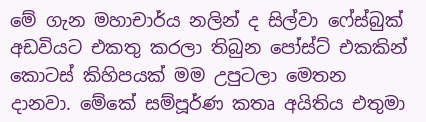මේ ගැන මහාචාර්ය නලින් ද සිල්වා ෆේස්බුක් අඩවියට එකතු කරලා තිබුන පෝස්ට් එකකින් කොටස් කිහිපයක් මම උපුටලා මෙතන දානවා. මේකේ සම්පූර්ණ කතෘ අයිතිය එතුමා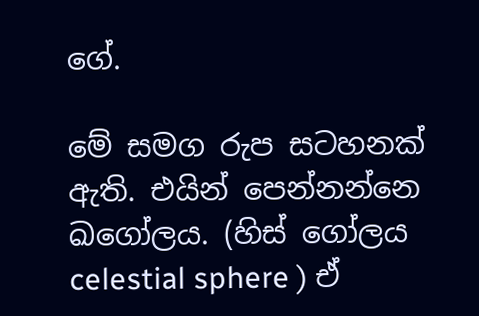ගේ.

මේ සමග රුප සටහනක් ඇති. එයින් පෙන්නන්නෙ ඛගෝලය. (හිස් ගෝලය celestial sphere ) ඒ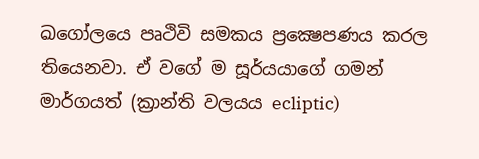ඛගෝලයෙ පෘථිවි සමකය ප්‍රක්‍ෂෙපණය කරල තියෙනවා. ඒ වගේ ම සූර්යයාගේ ගමන් මාර්ගයත් (ක්‍රාන්ති වලයය ecliptic)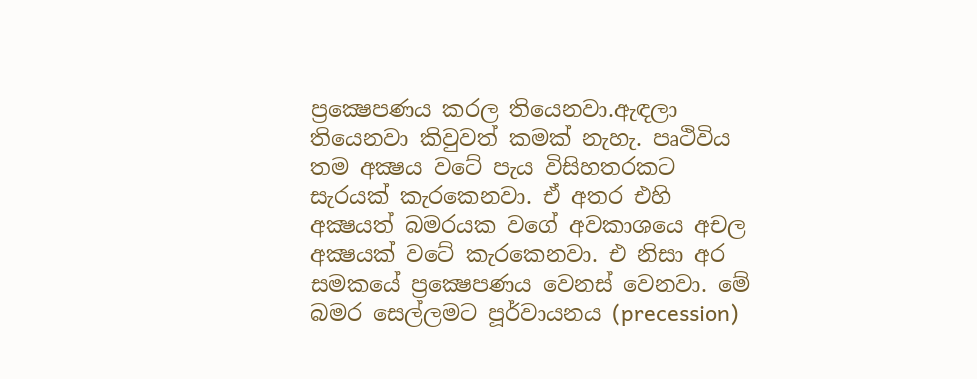ප්‍රක්‍ෂෙපණය කරල තියෙනවා.ඇඳලා තියෙනවා කිවුවත් කමක් නැහැ. පෘථිවිය තම අක්‍ෂය වටේ පැය විසිහතරකට සැරයක් කැරකෙනවා. ඒ අතර එහි අක්‍ෂයත් බමරයක වගේ අවකාශයෙ අචල අක්‍ෂයක් වටේ කැරකෙනවා. එ නිසා අර සමකයේ ප්‍රක්‍ෂෙපණය වෙනස් වෙනවා. මේ බමර සෙල්ලමට පූර්වායනය (precession)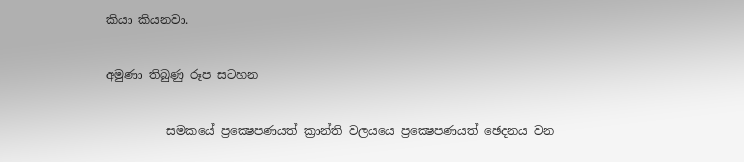කියා කියනවා.

අමුණා තිබුණු රූප සටහන

          සමකයේ ප්‍රක්‍ෂෙපණයත් ක්‍රාන්ති වලයයෙ ප්‍රක්‍ෂෙපණයත් ඡෙදනය වන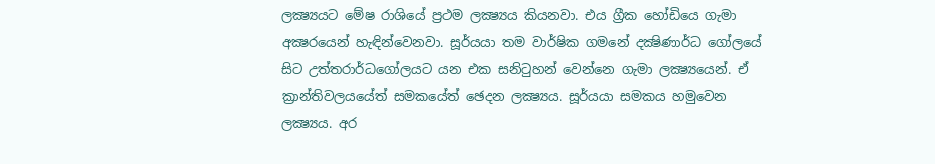ලක්‍ෂ්‍යයට මේෂ රාශියේ ප්‍රථම ලක්‍ෂ්‍යය කියනවා. එය ග්‍රීක හෝඩියෙ ගැමා අක්‍ෂරයෙන් හැඳින්වෙනවා. සූර්යයා තම වාර්ෂික ගමනේ දක්‍ෂිණාර්ධ ගෝලයේ සිට උත්තරාර්ධගෝලයට යන එක සනිටුහන් වෙන්නෙ ගැමා ලක්‍ෂ්‍යයෙන්. ඒ ක්‍රාන්තිවලයයේත් සමකයේත් ඡෙදන ලක්‍ෂ්‍යය. සූර්යයා සමකය හමුවෙන ලක්‍ෂ්‍යය. අර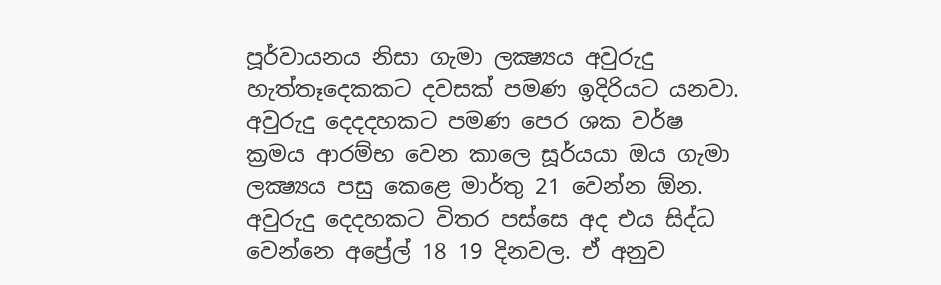පූර්වායනය නිසා ගැමා ලක්‍ෂ්‍යය අවුරුදු හැත්තෑදෙකකට දවසක් පමණ ඉදිරියට යනවා. අවුරුදු දෙදදහකට පමණ පෙර ශක වර්ෂ ක්‍රමය ආරම්භ වෙන කාලෙ සූර්යයා ඔය ගැමා ලක්‍ෂ්‍යය පසු කෙළෙ මාර්තු 21 වෙන්න ඕන. අවුරුදු දෙදහකට විතර පස්සෙ අද එය සිද්ධ වෙන්නෙ අප්‍රේල් 18 19 දිනවල. ඒ අනුව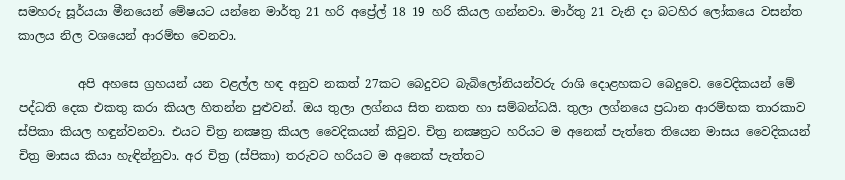සමහරු සූර්යයා මීනයෙන් මේෂයට යන්නෙ මාර්තු 21 හරි අප්‍රේල් 18 19 හරි කියල ගන්නවා. මාර්තු 21 වැනි දා බටහිර ලෝකයෙ වසන්ත කාලය නිල වශයෙන් ආරම්භ වෙනවා.

          අපි අහසෙ ග්‍රහයන් යන වළල්ල හඳ අනුව නකත් 27කට බෙදුවට බැබිලෝනියන්වරු රාශි දොළහකට බෙදුවෙ. වෛදිකයන් මේ පද්ධති දෙක එකතු කරා කියල හිතන්න පුළුවන්. ඔය තුලා ලග්නය සිත නකත හා සම්බන්ධයි. තුලා ලග්නයෙ ප්‍රධාන ආරම්භක තාරකාව ස්පිකා කියල හඳුන්වනවා. එයට චිත්‍ර නක්‍ෂත්‍ර කියල වෛදිකයන් කිවුව. චිත්‍ර නක්‍ෂත්‍රට හරියට ම අනෙක් පැත්තෙ තියෙන මාසය වෛදිකයන් චිත්‍ර මාසය කියා හැඳින්නුවා. අර චිත්‍ර (ස්පිකා) තරුවට හරියට ම අනෙක් පැත්තට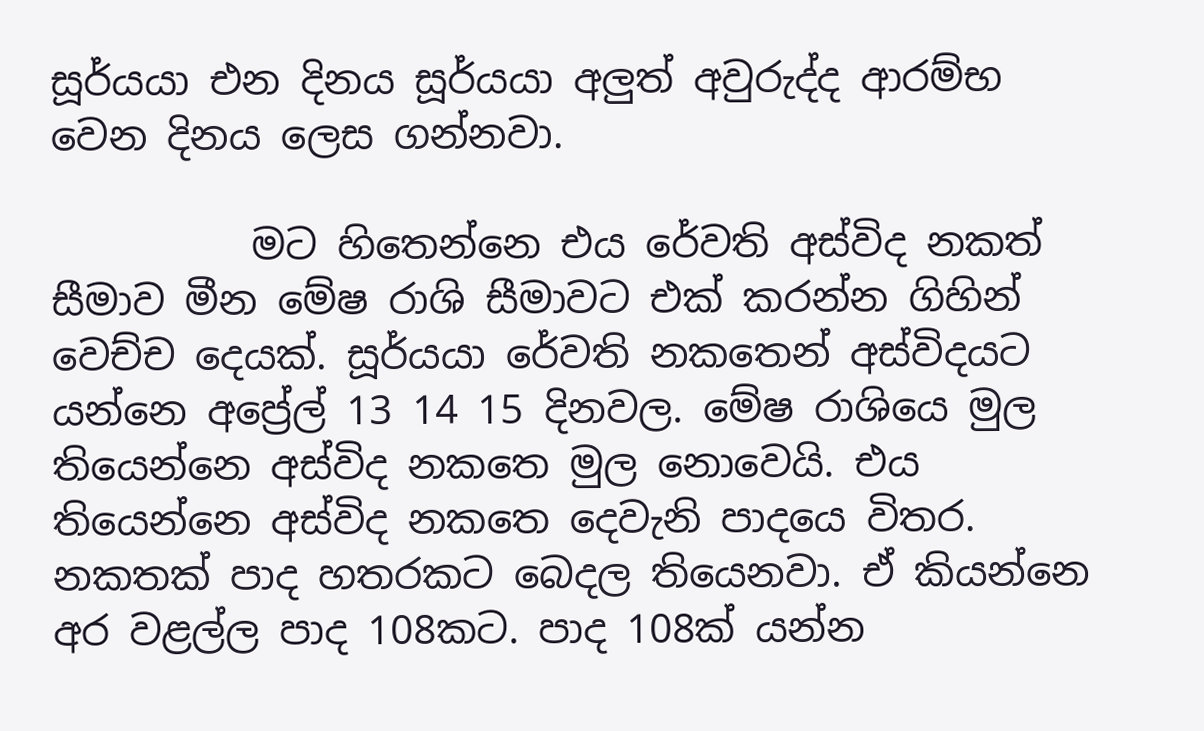සූර්යයා එන දිනය සූර්යයා අලුත් අවුරුද්ද ආරම්භ වෙන දිනය ලෙස ගන්නවා.

          මට හිතෙන්නෙ එය රේවති අස්විද නකත් සීමාව මීන මේෂ රාශි සීමාවට එක් කරන්න ගිහින් වෙච්ච දෙයක්. සූර්යයා රේවති නකතෙන් අස්විදයට යන්නෙ අප්‍රේල් 13 14 15 දිනවල. මේෂ රාශියෙ මුල තියෙන්නෙ අස්විද නකතෙ මුල නොවෙයි. එය තියෙන්නෙ අස්විද නකතෙ දෙවැනි පාදයෙ විතර. නකතක් පාද හතරකට බෙදල තියෙනවා. ඒ කියන්නෙ අර වළල්ල පාද 108කට. පාද 108ක් යන්න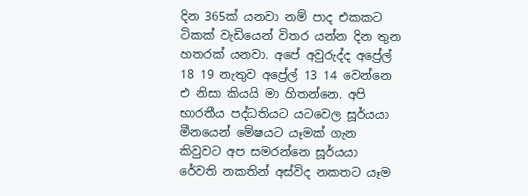දින 365ක් යනවා නම් පාද එකකට ටිකක් වැඩියෙන් විතර යන්න දින තුන හතරක් යනවා. අපේ අවුරුද්ද අප්‍රේල් 18 19 නැතුව අප්‍රේල් 13 14 වෙන්නෙ එ නිසා කියයි මා හිතන්නෙ. අපි භාරතීය පද්ධතියට යටවෙල සූර්යයා මීනයෙන් මේෂයට යෑමක් ගැන කිවුවට අප සමරන්නෙ සූර්යයා රේවති නකතින් අස්විද නකතට යෑම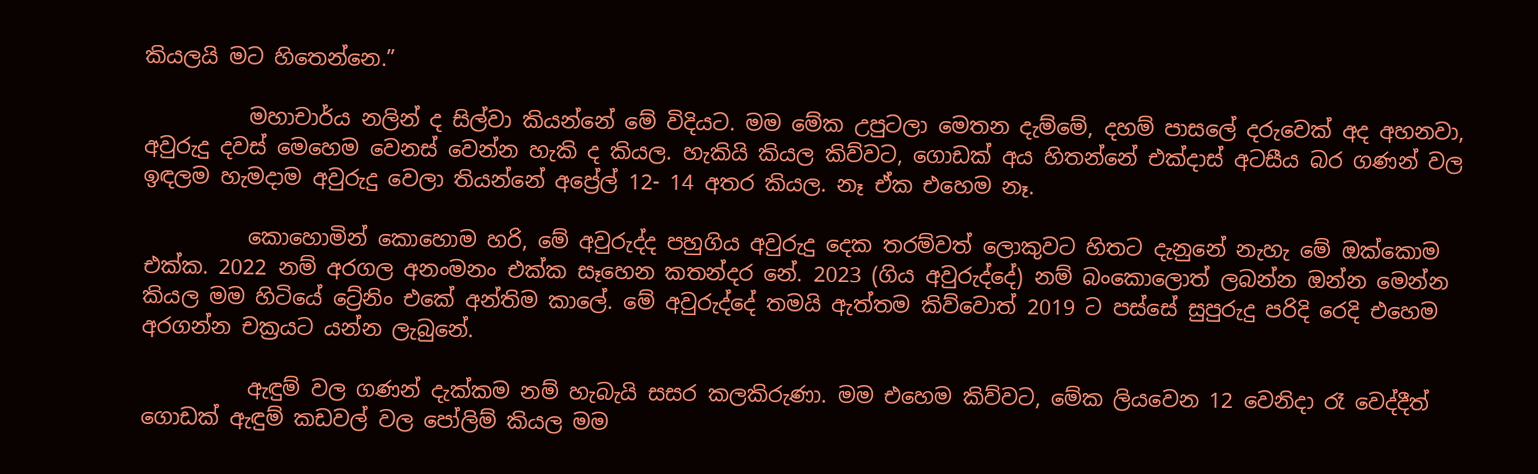කියලයි මට හිතෙන්නෙ.”

          මහාචාර්ය නලින් ද සිල්වා කියන්නේ මේ විදියට. මම මේක උපුටලා මෙතන දැම්මේ, දහම් පාසලේ දරුවෙක් අද අහනවා, අවුරුදු දවස් මෙහෙම වෙනස් වෙන්න හැකි ද කියල. හැකියි කියල කිව්වට, ගොඩක් අය හිතන්නේ එක්දාස් අටසීය බර ගණන් වල ඉඳලම හැමදාම අවුරුදු වෙලා තියන්නේ අප්‍රේල් 12- 14 අතර කියල. නෑ ඒක එහෙම නෑ.

          කොහොමින් කොහොම හරි, මේ අවුරුද්ද පහුගිය අවුරුදු දෙක තරම්වත් ලොකුවට හිතට දැනුනේ නැහැ මේ ඔක්කොම එක්ක. 2022 නම් අරගල අනංමනං එක්ක සෑහෙන කතන්දර නේ. 2023 (ගිය අවුරුද්දේ) නම් බංකොලොත් ලබන්න ඔන්න මෙන්න කියල මම හිටියේ ට්‍රේනිං එකේ අන්තිම කාලේ. මේ අවුරුද්දේ තමයි ඇත්තම කිව්වොත් 2019 ට පස්සේ සුපුරුදු පරිදි රෙදි එහෙම අරගන්න චක්‍රයට යන්න ලැබුනේ.

          ඇඳුම් වල ගණන් දැක්කම නම් හැබැයි සසර කලකිරුණා. මම එහෙම කිව්වට, මේක ලියවෙන 12 වෙනිදා රෑ වෙද්දීත් ගොඩක් ඇඳුම් කඩවල් වල පෝලිම් කියල මම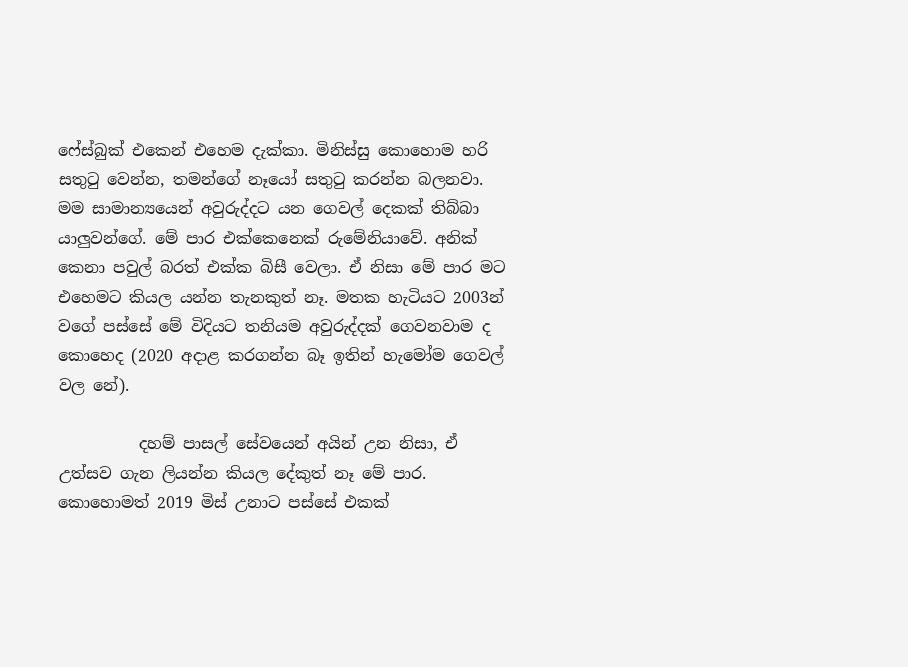ෆේස්බුක් එකෙන් එහෙම දැක්කා. මිනිස්සු කොහොම හරි සතුටු වෙන්න, තමන්ගේ නෑයෝ සතුටු කරන්න බලනවා. මම සාමාන්‍යයෙන් අවුරුද්දට යන ගෙවල් දෙකක් තිබ්බා යාලුවන්ගේ. මේ පාර එක්කෙනෙක් රුමේනියාවේ. අනික් කෙනා පවුල් බරත් එක්ක බිසී වෙලා. ඒ නිසා මේ පාර මට එහෙමට කියල යන්න තැනකුත් නෑ. මතක හැටියට 2003න් වගේ පස්සේ මේ විදියට තනියම අවුරුද්දක් ගෙවනවාම ද කොහෙද (2020 අදාළ කරගන්න බෑ ඉතින් හැමෝම ගෙවල් වල නේ).

          දහම් පාසල් සේවයෙන් අයින් උන නිසා, ඒ උත්සව ගැන ලියන්න කියල දේකුත් නෑ මේ පාර. කොහොමත් 2019 මිස් උනාට පස්සේ එකක්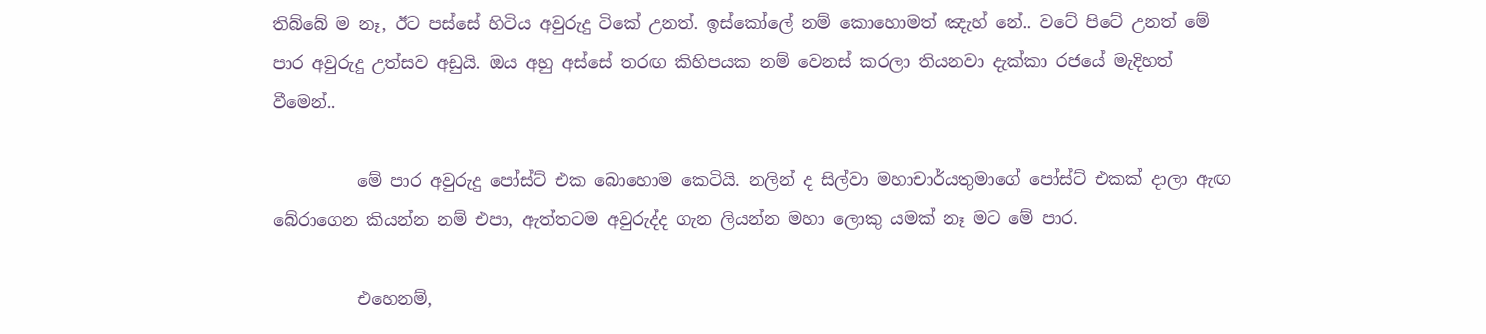තිබ්බේ ම නෑ, ඊට පස්සේ හිටිය අවුරුදු ටිකේ උනත්. ඉස්කෝලේ නම් කොහොමත් ඤැහ් නේ.. වටේ පිටේ උනත් මේ පාර අවුරුදු උත්සව අඩුයි. ඔය අහු අස්සේ තරඟ කිහිපයක නම් වෙනස් කරලා තියනවා දැක්කා රජයේ මැදිහත් වීමෙන්..

          මේ පාර අවුරුදු පෝස්ට් එක බොහොම කෙටියි. නලින් ද සිල්වා මහාචාර්යතුමාගේ පෝස්ට් එකක් දාලා ඇඟ බේරාගෙන කියන්න නම් එපා, ඇත්තටම අවුරුද්ද ගැන ලියන්න මහා ලොකු යමක් නෑ මට මේ පාර.

          එහෙනම්,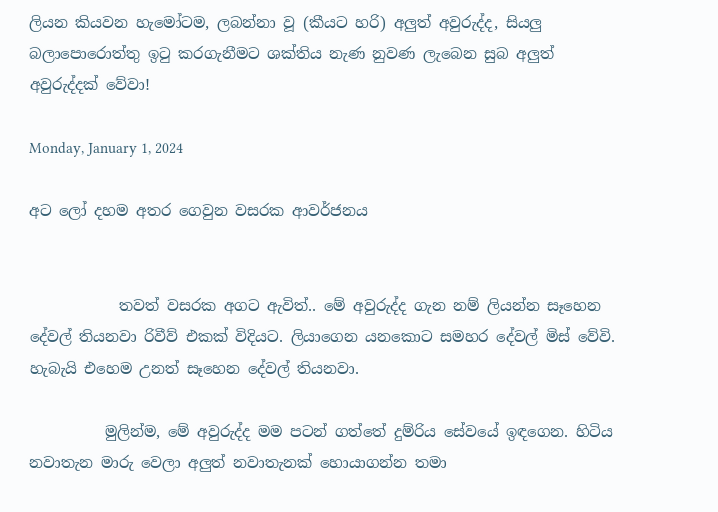ලියන කියවන හැමෝටම, ලබන්නා වූ (කීයට හරි) අලුත් අවුරුද්ද, සියලු බලාපොරොත්තු ඉටු කරගැනීමට ශක්තිය නැණ නුවණ ලැබෙන සුබ අලුත් අවුරුද්දක් වේවා!

Monday, January 1, 2024

අට ලෝ දහම අතර ගෙවුන වසරක ආවර්ජනය


            තවත් වසරක අගට ඇවිත්.. මේ අවුරුද්ද ගැන නම් ලියන්න සෑහෙන දේවල් තියනවා රිවීව් එකක් විදියට. ලියාගෙන යනකොට සමහර දේවල් මිස් වේවි. හැබැයි එහෙම උනත් සෑහෙන දේවල් තියනවා.

          මුලින්ම, මේ අවුරුද්ද මම පටන් ගත්තේ දුම්රිය සේවයේ ඉඳගෙන. හිටිය නවාතැන මාරු වෙලා අලුත් නවාතැනක් හොයාගන්න තමා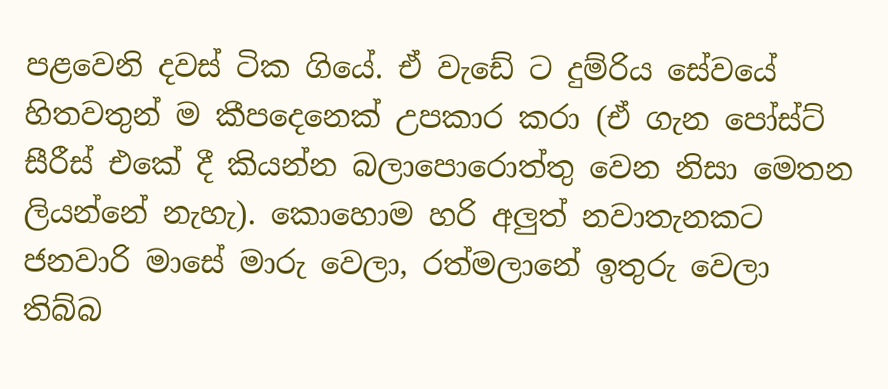පළවෙනි දවස් ටික ගියේ. ඒ වැඩේ ට දුම්රිය සේවයේ හිතවතුන් ම කීපදෙනෙක් උපකාර කරා (ඒ ගැන පෝස්ට් සීරීස් එකේ දී කියන්න බලාපොරොත්තු වෙන නිසා මෙතන ලියන්නේ නැහැ). කොහොම හරි අලුත් නවාතැනකට ජනවාරි මාසේ මාරු වෙලා, රත්මලානේ ඉතුරු වෙලා තිබ්බ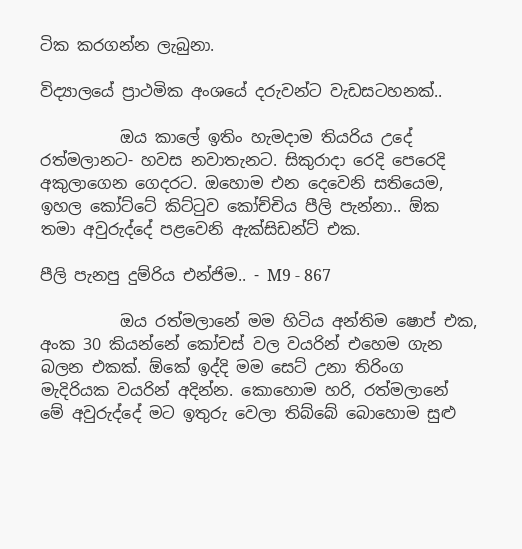ටික කරගන්න ලැබුනා.

විද්‍යාලයේ ප්‍රාථමික අංශයේ දරුවන්ට වැඩසටහනක්..

          ඔය කාලේ ඉතිං හැමදාම තියරිය උදේ රත්මලානට- හවස නවාතැනට. සිකුරාදා රෙදි පෙරෙදි අකුලාගෙන ගෙදරට. ඔහොම එන දෙවෙනි සතියෙම, ඉහල කෝට්ටේ කිට්ටුව කෝච්චිය පීලි පැන්නා.. ඕක තමා අවුරුද්දේ පළවෙනි ඇක්සිඩන්ට් එක.

පීලි පැනපු දුම්රිය එන්ජිම.. - M9 - 867

          ඔය රත්මලානේ මම හිටිය අන්තිම ෂොප් එක, අංක 30 කියන්නේ කෝචස් වල වයරින් එහෙම ගැන බලන එකක්. ඕකේ ඉද්දි මම සෙට් උනා තිරිංග මැදිරියක වයරින් අදින්න. කොහොම හරි, රත්මලානේ මේ අවුරුද්දේ මට ඉතුරු වෙලා තිබ්බේ බොහොම සුළු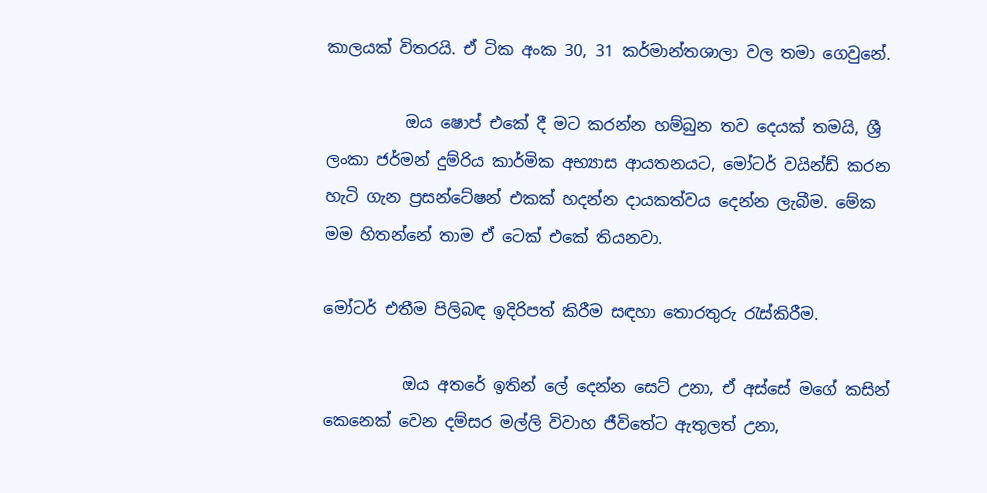කාලයක් විතරයි. ඒ ටික අංක 30, 31 කර්මාන්තශාලා වල තමා ගෙවුනේ.

          ඔය ෂොප් එකේ දී මට කරන්න හම්බුන තව දෙයක් තමයි, ශ්‍රී ලංකා ජර්මන් දුම්රිය කාර්මික අභ්‍යාස ආයතනයට, මෝටර් වයින්ඩ් කරන හැටි ගැන ප්‍රසන්ටේෂන් එකක් හදන්න දායකත්වය දෙන්න ලැබීම. මේක මම හිතන්නේ තාම ඒ ටෙක් එකේ තියනවා.

මෝටර් එතීම පිලිබඳ ඉදිරිපත් කිරීම සඳහා තොරතුරු රැස්කිරීම.

          ඔය අතරේ ඉතින් ලේ දෙන්න සෙට් උනා, ඒ අස්සේ මගේ කසින් කෙනෙක් වෙන දම්සර මල්ලි විවාහ ජීවිතේට ඇතුලත් උනා,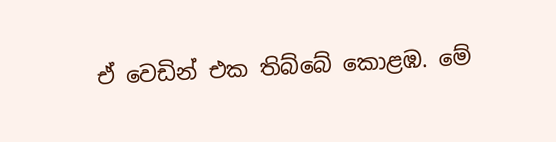ඒ වෙඩින් එක තිබ්බේ කොළඹ. මේ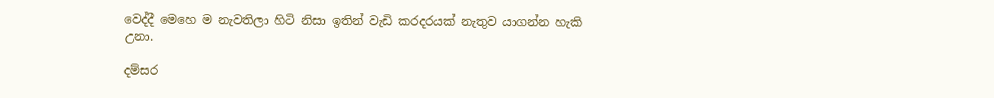වෙද්දී මෙහෙ ම නැවතිලා හිටි නිසා ඉතින් වැඩි කරදරයක් නැතුව යාගන්න හැකි උනා.

දම්සර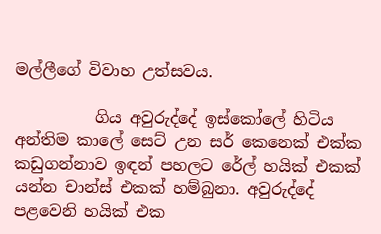මල්ලීගේ විවාහ උත්සවය.

          ගිය අවුරුද්දේ ඉස්කෝලේ හිටිය අන්තිම කාලේ සෙට් උන සර් කෙනෙක් එක්ක කඩුගන්නාව ඉඳන් පහලට රේල් හයික් එකක් යන්න චාන්ස් එකක් හම්බුනා. අවුරුද්දේ පළවෙනි හයික් එක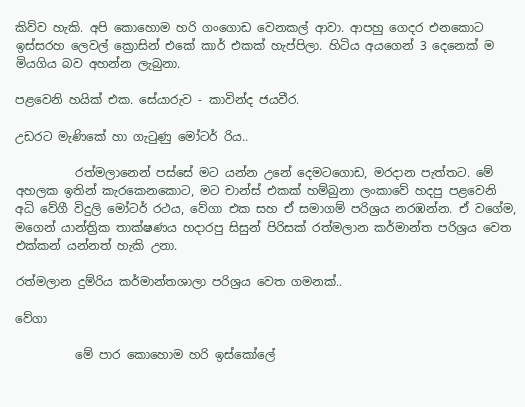කිව්ව හැකි. අපි කොහොම හරි ගංගොඩ වෙනකල් ආවා. ආපහු ගෙදර එනකොට ඉස්සරහ ලෙවල් ක්‍රොසින් එකේ කාර් එකක් හැප්පිලා. හිටිය අයගෙන් 3 දෙනෙක් ම මියගිය බව අහන්න ලැබුනා.

පළවෙනි හයික් එක. සේයාරුව - කාවින්ද ජයවීර.

උඩරට මැණිකේ හා ගැටුණු මෝටර් රිය..

          රත්මලානෙන් පස්සේ මට යන්න උනේ දෙමටගොඩ, මරදාන පැත්තට. මේ අහලක ඉතින් කැරකෙනකොට, මට චාන්ස් එකක් හම්බුනා ලංකාවේ හදපු පළවෙනි අධි වේගී විදුලි මෝටර් රථය, වේගා එක සහ ඒ සමාගම් පරිශ්‍රය නරඹන්න. ඒ වගේම, මගෙන් යාන්ත්‍රික තාක්ෂණය හදාරපු සිසුන් පිරිසක් රත්මලාන කර්මාන්ත පරිශ්‍රය වෙත එක්කන් යන්නත් හැකි උනා.

රත්මලාන දුම්රිය කර්මාන්තශාලා පරිශ්‍රය වෙත ගමනක්..

වේගා

          මේ පාර කොහොම හරි ඉස්කෝලේ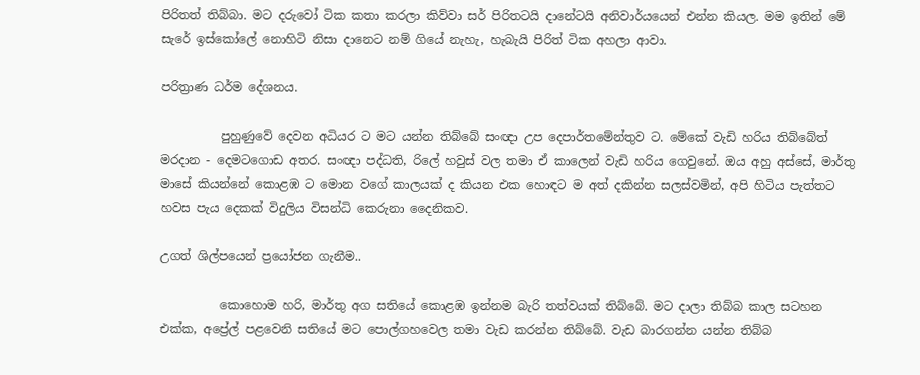පිරිතත් තිබ්බා. මට දරුවෝ ටික කතා කරලා කිව්වා සර් පිරිතටයි දානේටයි අනිවාර්යයෙන් එන්න කියල. මම ඉතින් මේ සැරේ ඉස්කෝලේ නොහිටි නිසා දානෙට නම් ගියේ නැහැ, හැබැයි පිරිත් ටික අහලා ආවා.

පරිත්‍රාණ ධර්ම දේශනය.

          පුහුණුවේ දෙවන අධියර ට මට යන්න තිබ්බේ සංඥා උප දෙපාර්තමේන්තුව ට. මේකේ වැඩි හරිය තිබ්බේත් මරදාන - දෙමටගොඩ අතර. සංඥා පද්ධති, රිලේ හවුස් වල තමා ඒ කාලෙන් වැඩි හරිය ගෙවුනේ. ඔය අහු අස්සේ, මාර්තු මාසේ කියන්නේ කොළඹ ට මොන වගේ කාලයක් ද කියන එක හොඳට ම අත් දකින්න සලස්වමින්, අපි හිටිය පැත්තට හවස පැය දෙකක් විදුලිය විසන්ධි කෙරුනා දෛනිකව.

උගත් ශිල්පයෙන් ප්‍රයෝජන ගැනීම..

          කොහොම හරි, මාර්තු අග සතියේ කොළඹ ඉන්නම බැරි තත්වයක් තිබ්බේ. මට දාලා තිබ්බ කාල සටහන එක්ක, අප්‍රේල් පළවෙනි සතියේ මට පොල්ගහවෙල තමා වැඩ කරන්න තිබ්බේ. වැඩ බාරගන්න යන්න තිබ්බ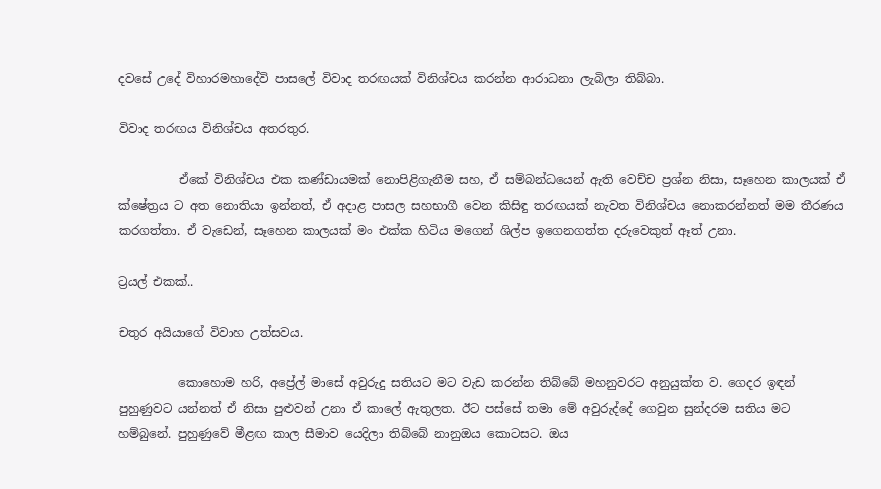දවසේ උදේ විහාරමහාදේවි පාසලේ විවාද තරඟයක් විනිශ්චය කරන්න ආරාධනා ලැබිලා තිබ්බා.

විවාද තරඟය විනිශ්චය අතරතුර.

          ඒකේ විනිශ්චය එක කණ්ඩායමක් නොපිළිගැනීම සහ, ඒ සම්බන්ධයෙන් ඇති වෙච්ච ප්‍රශ්න නිසා, සෑහෙන කාලයක් ඒ ක්ෂේත්‍රය ට අත නොතියා ඉන්නත්, ඒ අදාළ පාසල සහභාගී වෙන කිසිඳු තරඟයක් නැවත විනිශ්චය නොකරන්නත් මම තීරණය කරගත්තා. ඒ වැඩෙන්, සෑහෙන කාලයක් මං එක්ක හිටිය මගෙන් ශිල්ප ඉගෙනගත්ත දරුවෙකුත් ඈත් උනා.

ට්‍රයල් එකක්..

චතුර අයියාගේ විවාහ උත්සවය.

          කොහොම හරි, අප්‍රේල් මාසේ අවුරුදු සතියට මට වැඩ කරන්න තිබ්බේ මහනුවරට අනුයුක්ත ව. ගෙදර ඉඳන් පුහුණුවට යන්නත් ඒ නිසා පුළුවන් උනා ඒ කාලේ ඇතුලත. ඊට පස්සේ තමා මේ අවුරුද්දේ ගෙවුන සුන්දරම සතිය මට හම්බුනේ. පුහුණුවේ මීළඟ කාල සීමාව යෙදිලා තිබ්බේ නානුඔය කොටසට. ඔය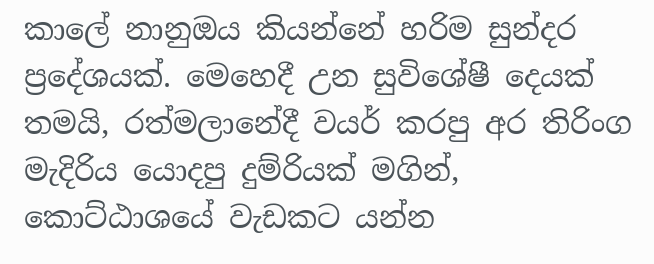කාලේ නානුඔය කියන්නේ හරිම සුන්දර ප්‍රදේශයක්. මෙහෙදී උන සුවිශේෂී දෙයක් තමයි, රත්මලානේදී වයර් කරපු අර තිරිංග මැදිරිය යොදපු දුම්රියක් මගින්, කොට්ඨාශයේ වැඩකට යන්න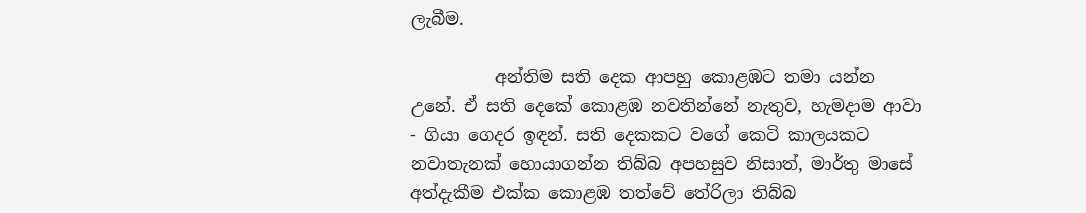ලැබීම.

          අන්තිම සති දෙක ආපහු කොළඹට තමා යන්න උනේ. ඒ සති දෙකේ කොළඹ නවතින්නේ නැතුව, හැමදාම ආවා - ගියා ගෙදර ඉඳන්. සති දෙකකට වගේ කෙටි කාලයකට නවාතැනක් හොයාගන්න තිබ්බ අපහසුව නිසාත්, මාර්තු මාසේ අත්දැකීම එක්ක කොළඹ තත්වේ තේරිලා තිබ්බ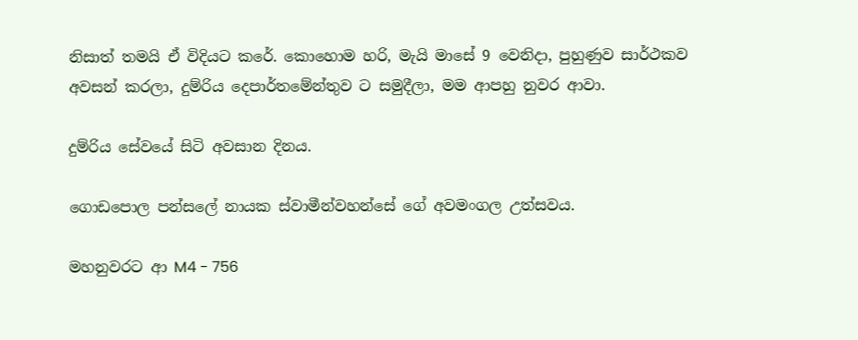නිසාත් තමයි ඒ විදියට කරේ. කොහොම හරි, මැයි මාසේ 9 වෙනිදා, පුහුණුව සාර්ථකව අවසන් කරලා, දුම්රිය දෙපාර්තමේන්තුව ට සමුදීලා, මම ආපහු නුවර ආවා.

දුම්රිය සේවයේ සිටි අවසාන දිනය.

ගොඩපොල පන්සලේ නායක ස්වාමීන්වහන්සේ ගේ අවමංගල උත්සවය.

මහනුවරට ආ M4 - 756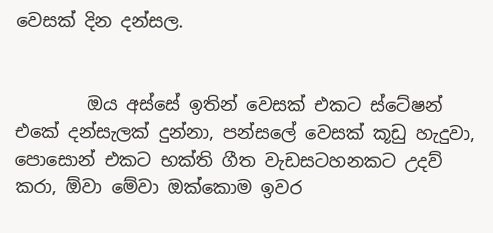වෙසක් දින දන්සල.


        ඔය අස්සේ ඉතින් වෙසක් එකට ස්ටේෂන් එකේ දන්සැලක් දුන්නා, පන්සලේ වෙසක් කූඩු හැදුවා, පොසොන් එකට භක්ති ගීත වැඩසටහනකට උදව් කරා, ඕවා මේවා ඔක්කොම ඉවර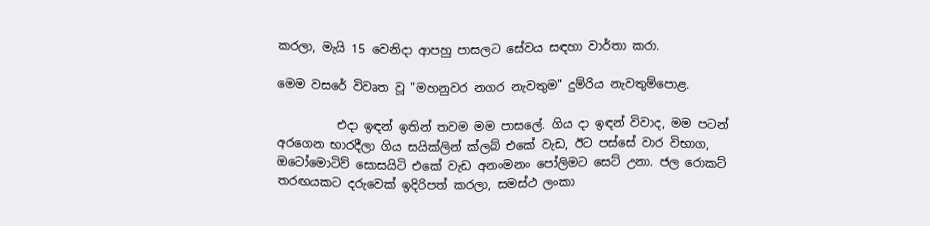කරලා, මැයි 15 වෙනිදා ආපහු පාසලට සේවය සඳහා වාර්තා කරා.

මෙම වසරේ විවෘත වූ "මහනුවර නගර නැවතුම" දුම්රිය නැවතුම්පොළ.

          එදා ඉඳන් ඉතින් තවම මම පාසලේ. ගිය දා ඉඳන් විවාද, මම පටන් අරගෙන භාරදීලා ගිය සයික්ලින් ක්ලබ් එකේ වැඩ, ඊට පස්සේ වාර විභාග, ඔටෝමොටිව් සොසයිටි එකේ වැඩ අනංමනං පෝලිමට සෙට් උනා. ජල රොකට් තරඟයකට දරුවෙක් ඉදිරිපත් කරලා, සමස්ථ ලංකා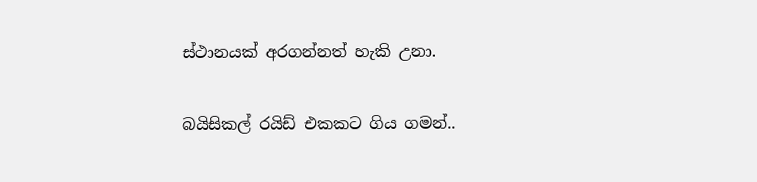ස්ථානයක් අරගන්නත් හැකි උනා.

බයිසිකල් රයිඩ් එකකට ගිය ගමන්..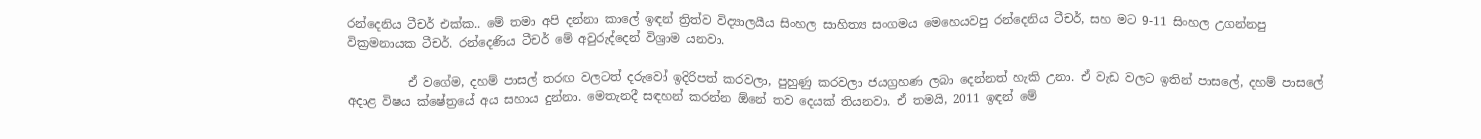රන්දෙනිය ටීචර් එක්ක.. මේ තමා අපි දන්නා කාලේ ඉඳන් ත්‍රිත්ව විද්‍යාලයීය සිංහල සාහිත්‍ය සංගමය මෙහෙයවපු රන්දෙනිය ටීචර්, සහ මට 9-11 සිංහල උගන්නපු වික්‍රමනායක ටීචර්. රන්දෙණිය ටීචර් මේ අවුරුද්දෙන් විශ්‍රාම යනවා.

          ඒ වගේම, දහම් පාසල් තරඟ වලටත් දරුවෝ ඉදිරිපත් කරවලා, පුහුණු කරවලා ජයග්‍රහණ ලබා දෙන්නත් හැකි උනා. ඒ වැඩ වලට ඉතින් පාසලේ, දහම් පාසලේ අදාළ විෂය ක්ෂේත්‍රයේ අය සහාය දුන්නා. මෙතැනදී සඳහන් කරන්න ඕනේ තව දෙයක් තියනවා. ඒ තමයි, 2011 ඉඳන් මේ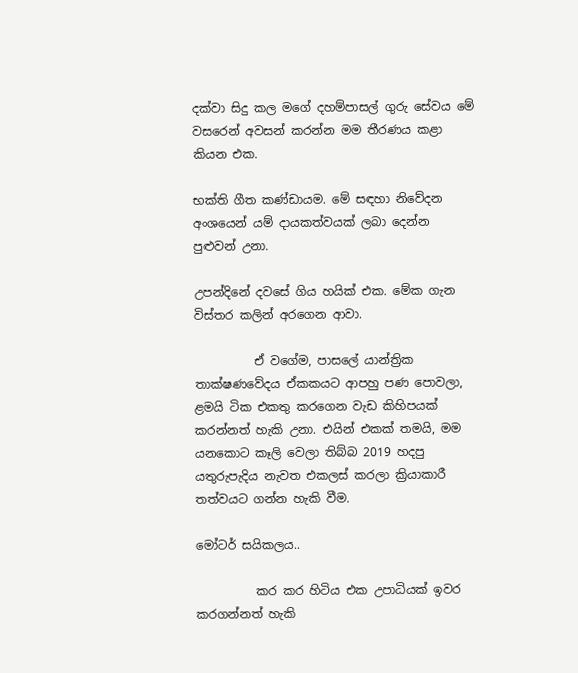දක්වා සිදු කල මගේ දහම්පාසල් ගුරු සේවය මේ වසරෙන් අවසන් කරන්න මම තීරණය කළා කියන එක.

භක්ති ගීත කණ්ඩායම. මේ සඳහා නිවේදන අංශයෙන් යම් දායකත්වයක් ලබා දෙන්න පුළුවන් උනා.

උපන්දිනේ දවසේ ගිය හයික් එක. මේක ගැන විස්තර කලින් අරගෙන ආවා.

          ඒ වගේම, පාසලේ යාන්ත්‍රික තාක්ෂණවේදය ඒකකයට ආපහු පණ පොවලා, ළමයි ටික එකතු කරගෙන වැඩ කිහිපයක් කරන්නත් හැකි උනා. එයින් එකක් තමයි, මම යනකොට කෑලි වෙලා තිබ්බ 2019 හදපු යතුරුපැදිය නැවත එකලස් කරලා ක්‍රියාකාරී තත්වයට ගන්න හැකි වීම.

මෝටර් සයිකලය..

          කර කර හිටිය එක උපාධියක් ඉවර කරගන්නත් හැකි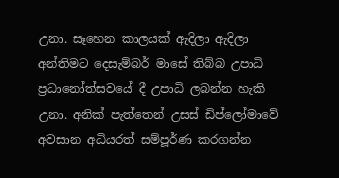උනා. සෑහෙන කාලයක් ඇදිලා ඇදිලා අන්තිමට දෙසැම්බර් මාසේ තිබ්බ උපාධි ප්‍රධානෝත්සවයේ දී උපාධි ලබන්න හැකි උනා. අනික් පැත්තෙන් උසස් ඩිප්ලෝමාවේ අවසාන අධියරත් සම්පූර්ණ කරගන්න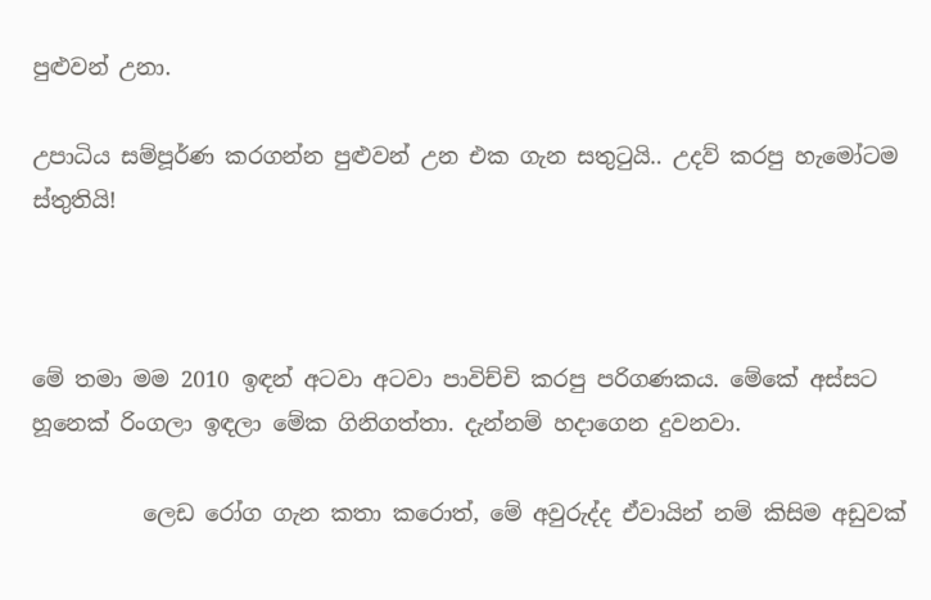පුළුවන් උනා.

උපාධිය සම්පූර්ණ කරගන්න පුළුවන් උන එක ගැන සතුටුයි.. උදව් කරපු හැමෝටම ස්තුතියි!



මේ තමා මම 2010 ඉඳන් අටවා අටවා පාවිච්චි කරපු පරිගණකය. මේකේ අස්සට හූනෙක් රිංගලා ඉඳලා මේක ගිනිගත්තා. දැන්නම් හදාගෙන දුවනවා.

          ලෙඩ රෝග ගැන කතා කරොත්, මේ අවුරුද්ද ඒවායින් නම් කිසිම අඩුවක්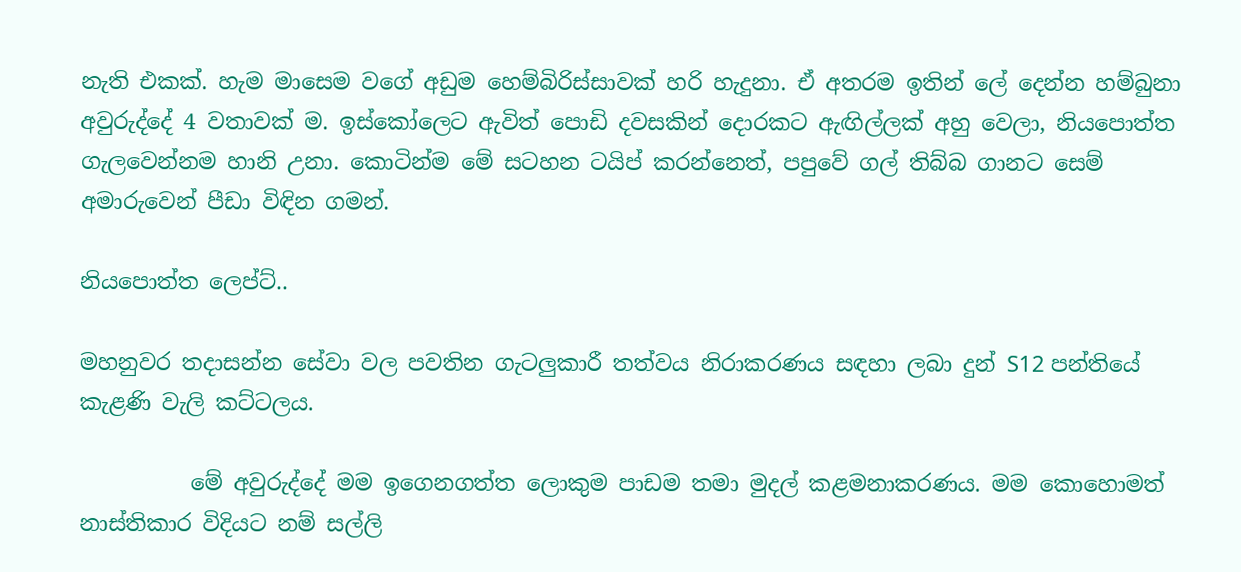නැති එකක්. හැම මාසෙම වගේ අඩුම හෙම්බිරිස්සාවක් හරි හැදුනා. ඒ අතරම ඉතින් ලේ දෙන්න හම්බුනා අවුරුද්දේ 4 වතාවක් ම. ඉස්කෝලෙට ඇවිත් පොඩි දවසකින් දොරකට ඇඟිල්ලක් අහු වෙලා, නියපොත්ත ගැලවෙන්නම හානි උනා. කොටින්ම මේ සටහන ටයිප් කරන්නෙත්, පපුවේ ගල් තිබ්බ ගානට සෙම් අමාරුවෙන් පීඩා විඳින ගමන්.

නියපොත්ත ලෙප්ට්..

මහනුවර තදාසන්න සේවා වල පවතින ගැටලුකාරී තත්වය නිරාකරණය සඳහා ලබා දුන් S12 පන්තියේ කැළණි වැලි කට්ටලය.

          මේ අවුරුද්දේ මම ඉගෙනගත්ත ලොකුම පාඩම තමා මුදල් කළමනාකරණය. මම කොහොමත් නාස්තිකාර විදියට නම් සල්ලි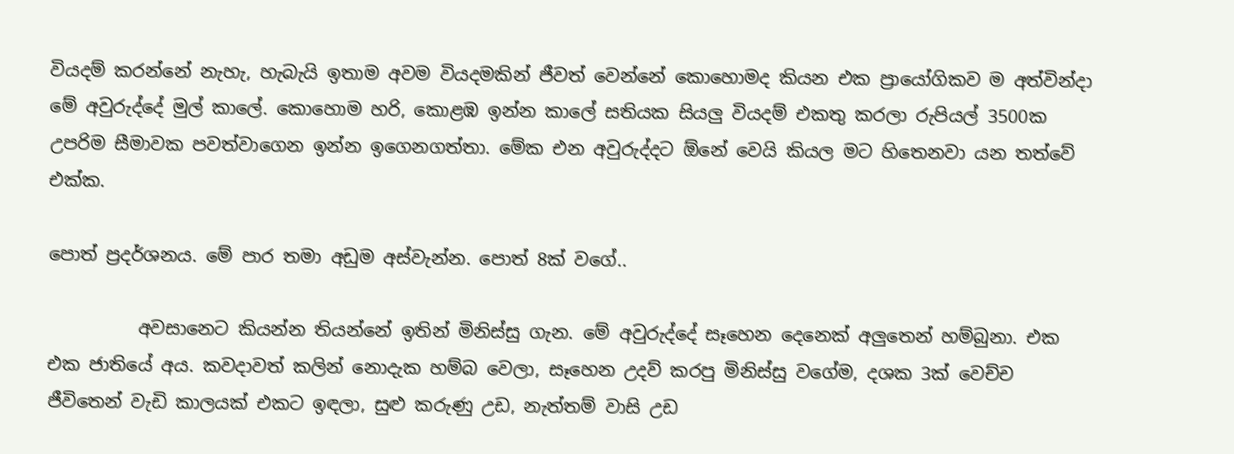වියදම් කරන්නේ නැහැ, හැබැයි ඉතාම අවම වියදමකින් ජීවත් වෙන්නේ කොහොමද කියන එක ප්‍රායෝගිකව ම අත්වින්දා මේ අවුරුද්දේ මුල් කාලේ. කොහොම හරි, කොළඹ ඉන්න කාලේ සතියක සියලු වියදම් එකතු කරලා රුපියල් 3500ක උපරිම සීමාවක පවත්වාගෙන ඉන්න ඉගෙනගත්තා. මේක එන අවුරුද්දට ඕනේ වෙයි කියල මට හිතෙනවා යන තත්වේ එක්ක.

පොත් ප්‍රදර්ශනය. මේ පාර තමා අඩුම අස්වැන්න. පොත් 8ක් වගේ..

          අවසානෙට කියන්න තියන්නේ ඉතින් මිනිස්සු ගැන. මේ අවුරුද්දේ සෑහෙන දෙනෙක් අලුතෙන් හම්බුනා. එක එක ජාතියේ අය. කවදාවත් කලින් නොදැක හම්බ වෙලා, සෑහෙන උදව් කරපු මිනිස්සු වගේම, දශක 3ක් වෙච්ච ජීවිතෙන් වැඩි කාලයක් එකට ඉඳලා, සුළු කරුණු උඩ, නැත්තම් වාසි උඩ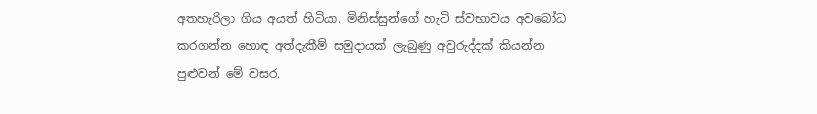අතහැරිලා ගිය අයත් හිටියා. මිනිස්සුන්ගේ හැටි ස්වභාවය අවබෝධ කරගන්න හොඳ අත්දැකීම් සමුදායක් ලැබුණු අවුරුද්දක් කියන්න පුළුවන් මේ වසර.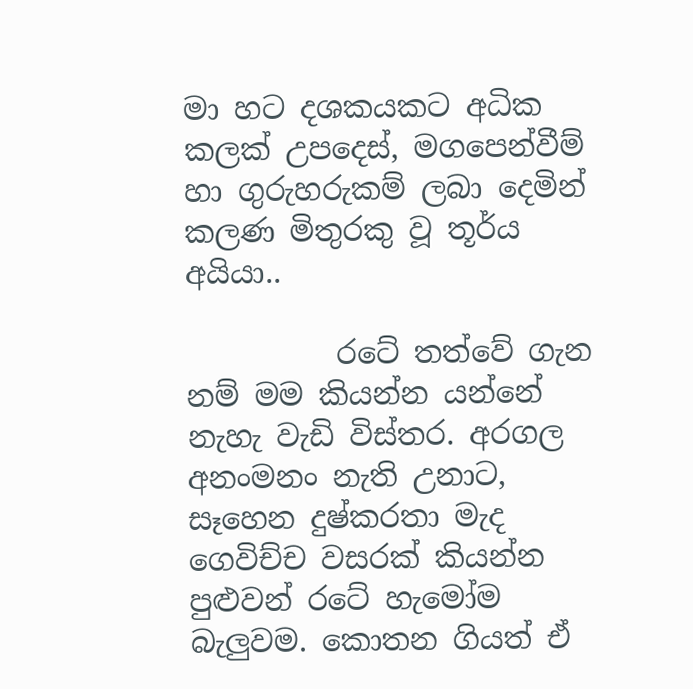මා හට දශකයකට අධික කලක් උපදෙස්, මගපෙන්වීම් හා ගුරුහරුකම් ලබා දෙමින් කලණ මිතුරකු වූ තූර්ය අයියා..

          රටේ තත්වේ ගැන නම් මම කියන්න යන්නේ නැහැ වැඩි විස්තර. අරගල අනංමනං නැති උනාට, සෑහෙන දුෂ්කරතා මැද ගෙවිච්ච වසරක් කියන්න පුළුවන් රටේ හැමෝම බැලුවම. කොතන ගියත් ඒ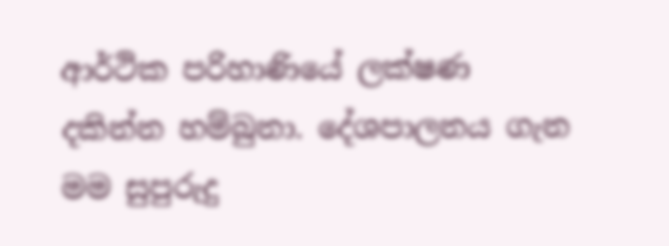ආර්ථික පරිහාණියේ ලක්ෂණ දකින්න හම්බුනා. දේශපාලනය ගැන මම සුපුරුදු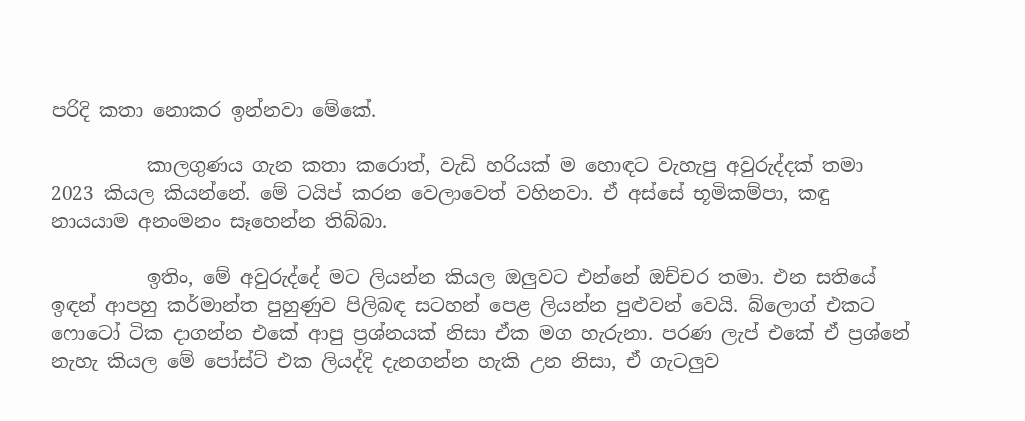පරිදි කතා නොකර ඉන්නවා මේකේ.

          කාලගුණය ගැන කතා කරොත්, වැඩි හරියක් ම හොඳට වැහැපු අවුරුද්දක් තමා 2023 කියල කියන්නේ. මේ ටයිප් කරන වෙලාවෙත් වහිනවා. ඒ අස්සේ භූමිකම්පා, කඳු නායයාම අනංමනං සෑහෙන්න තිබ්බා.

          ඉතිං, මේ අවුරුද්දේ මට ලියන්න කියල ඔලුවට එන්නේ ඔච්චර තමා. එන සතියේ ඉඳන් ආපහු කර්මාන්ත පුහුණුව පිලිබඳ සටහන් පෙළ ලියන්න පුළුවන් වෙයි. බ්ලොග් එකට ෆොටෝ ටික දාගන්න එකේ ආපු ප්‍රශ්නයක් නිසා ඒක මග හැරුනා. පරණ ලැප් එකේ ඒ ප්‍රශ්නේ නැහැ කියල මේ පෝස්ට් එක ලියද්දි දැනගන්න හැකි උන නිසා, ඒ ගැටලුව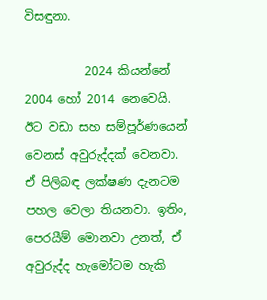විසඳුනා.

          2024 කියන්නේ 2004 හෝ 2014 නෙවෙයි. ඊට වඩා සහ සම්පූර්ණයෙන් වෙනස් අවුරුද්දක් වෙනවා. ඒ පිලිබඳ ලක්ෂණ දැනටම පහල වෙලා තියනවා. ඉතිං, පෙරයීම් මොනවා උනත්, ඒ අවුරුද්ද හැමෝටම හැකි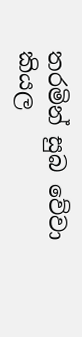තරමින් සුබ වේවා කියල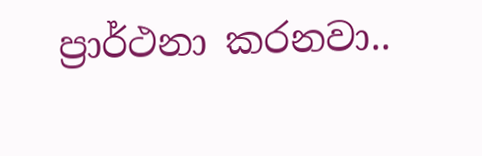ප්‍රාර්ථනා කරනවා..